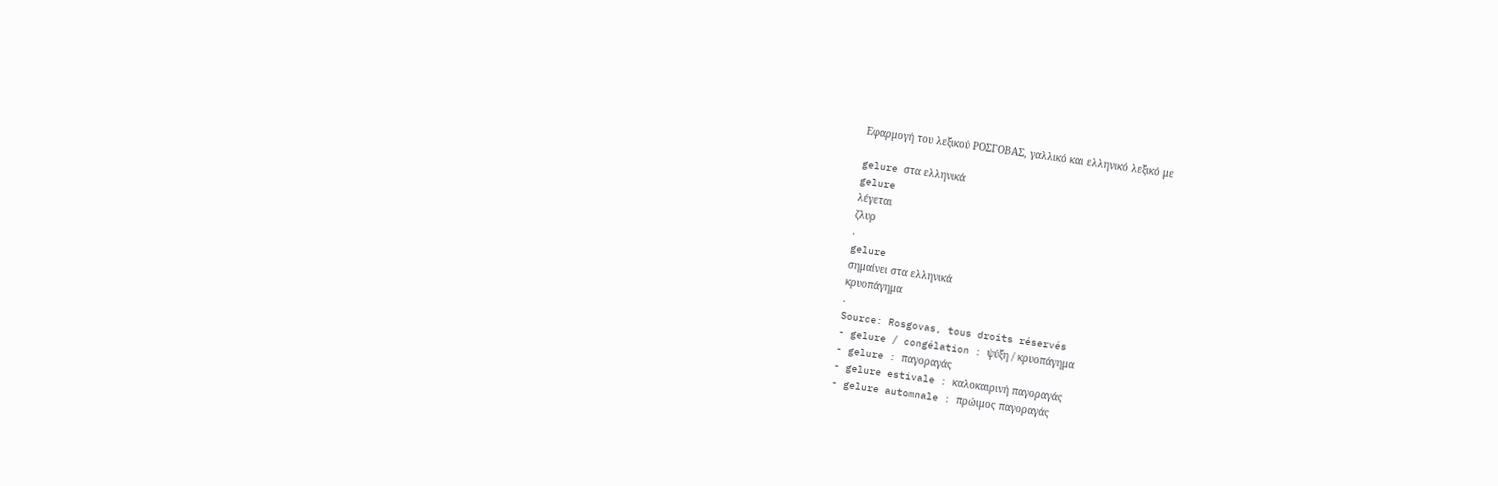Εφαρμογή του λεξικού ΡΟΣΓΟΒΑΣ, γαλλικό και ελληνικό λεξικό με

gelure στα ελληνικά
gelure
λέγεται
ζλυρ
.
gelure
σημαίνει στα ελληνικά
κρυοπάγημα
.
Source: Rosgovas, tous droits réservés
- gelure / congélation : ψύξη / κρυοπάγημα
- gelure : παγοραγάς
- gelure estivale : καλοκαιρινή παγοραγάς
- gelure automnale : πρώιμος παγοραγάς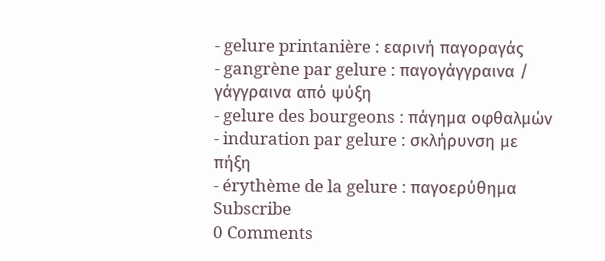- gelure printanière : εαρινή παγοραγάς
- gangrène par gelure : παγογάγγραινα / γάγγραινα από ψύξη
- gelure des bourgeons : πάγημα οφθαλμών
- induration par gelure : σκλήρυνση με πήξη
- érythème de la gelure : παγοερύθημα
Subscribe
0 Comments